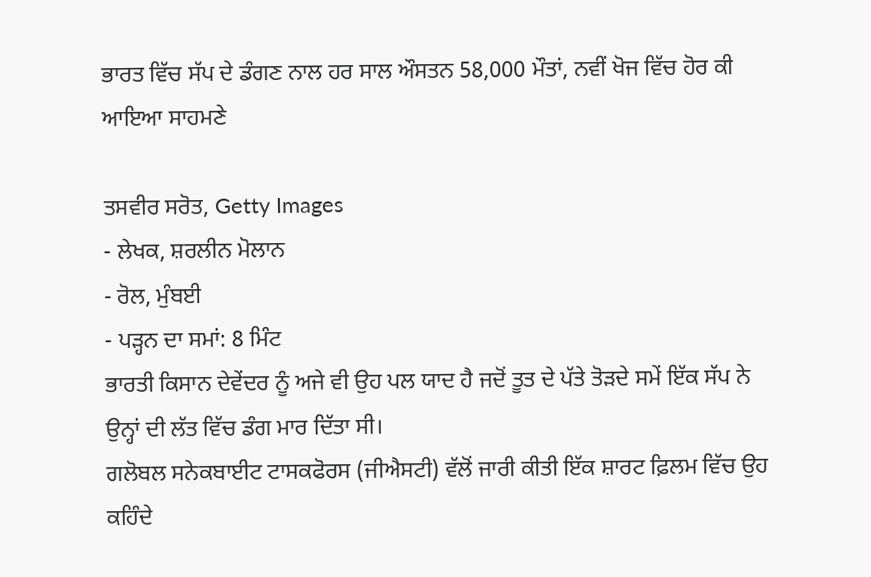ਭਾਰਤ ਵਿੱਚ ਸੱਪ ਦੇ ਡੰਗਣ ਨਾਲ ਹਰ ਸਾਲ ਔਸਤਨ 58,000 ਮੌਤਾਂ, ਨਵੀਂ ਖੋਜ ਵਿੱਚ ਹੋਰ ਕੀ ਆਇਆ ਸਾਹਮਣੇ

ਤਸਵੀਰ ਸਰੋਤ, Getty Images
- ਲੇਖਕ, ਸ਼ਰਲੀਨ ਮੋਲਾਨ
- ਰੋਲ, ਮੁੰਬਈ
- ਪੜ੍ਹਨ ਦਾ ਸਮਾਂ: 8 ਮਿੰਟ
ਭਾਰਤੀ ਕਿਸਾਨ ਦੇਵੇਂਦਰ ਨੂੰ ਅਜੇ ਵੀ ਉਹ ਪਲ ਯਾਦ ਹੈ ਜਦੋਂ ਤੂਤ ਦੇ ਪੱਤੇ ਤੋੜਦੇ ਸਮੇਂ ਇੱਕ ਸੱਪ ਨੇ ਉਨ੍ਹਾਂ ਦੀ ਲੱਤ ਵਿੱਚ ਡੰਗ ਮਾਰ ਦਿੱਤਾ ਸੀ।
ਗਲੋਬਲ ਸਨੇਕਬਾਈਟ ਟਾਸਕਫੋਰਸ (ਜੀਐਸਟੀ) ਵੱਲੋਂ ਜਾਰੀ ਕੀਤੀ ਇੱਕ ਸ਼ਾਰਟ ਫ਼ਿਲਮ ਵਿੱਚ ਉਹ ਕਹਿੰਦੇ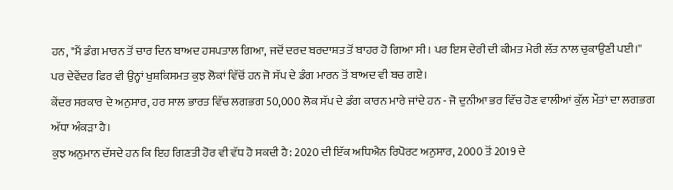ਹਨ, "ਮੈਂ ਡੰਗ ਮਾਰਨ ਤੋਂ ਚਾਰ ਦਿਨ ਬਾਅਦ ਹਸਪਤਾਲ ਗਿਆ, ਜਦੋਂ ਦਰਦ ਬਰਦਾਸ਼ਤ ਤੋਂ ਬਾਹਰ ਹੋ ਗਿਆ ਸੀ। ਪਰ ਇਸ ਦੇਰੀ ਦੀ ਕੀਮਤ ਮੇਰੀ ਲੱਤ ਨਾਲ ਚੁਕਾਉਣੀ ਪਈ।''
ਪਰ ਦੇਵੇਂਦਰ ਫਿਰ ਵੀ ਉਨ੍ਹਾਂ ਖੁਸ਼ਕਿਸਮਤ ਕੁਝ ਲੋਕਾਂ ਵਿੱਚੋਂ ਹਨ ਜੋ ਸੱਪ ਦੇ ਡੰਗ ਮਾਰਨ ਤੋਂ ਬਾਅਦ ਵੀ ਬਚ ਗਏ।
ਕੇਂਦਰ ਸਰਕਾਰ ਦੇ ਅਨੁਸਾਰ, ਹਰ ਸਾਲ ਭਾਰਤ ਵਿੱਚ ਲਗਭਗ 50,000 ਲੋਕ ਸੱਪ ਦੇ ਡੰਗ ਕਾਰਨ ਮਾਰੇ ਜਾਂਦੇ ਹਨ - ਜੋ ਦੁਨੀਆ ਭਰ ਵਿੱਚ ਹੋਣ ਵਾਲੀਆਂ ਕੁੱਲ ਮੌਤਾਂ ਦਾ ਲਗਭਗ ਅੱਧਾ ਅੰਕੜਾ ਹੈ।
ਕੁਝ ਅਨੁਮਾਨ ਦੱਸਦੇ ਹਨ ਕਿ ਇਹ ਗਿਣਤੀ ਹੋਰ ਵੀ ਵੱਧ ਹੋ ਸਕਦੀ ਹੈ: 2020 ਦੀ ਇੱਕ ਅਧਿਐਨ ਰਿਪੋਰਟ ਅਨੁਸਾਰ, 2000 ਤੋਂ 2019 ਦੇ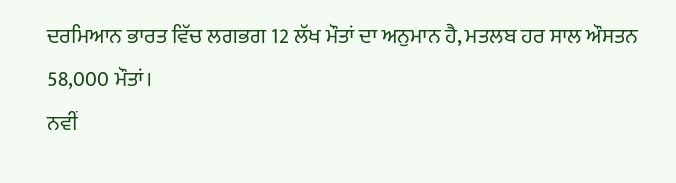ਦਰਮਿਆਨ ਭਾਰਤ ਵਿੱਚ ਲਗਭਗ 12 ਲੱਖ ਮੌਤਾਂ ਦਾ ਅਨੁਮਾਨ ਹੈ, ਮਤਲਬ ਹਰ ਸਾਲ ਔਸਤਨ 58,000 ਮੌਤਾਂ।
ਨਵੀਂ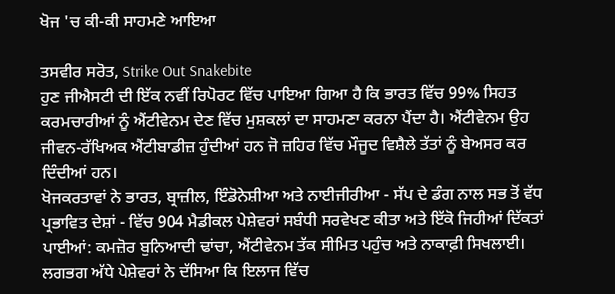ਖੋਜ 'ਚ ਕੀ-ਕੀ ਸਾਹਮਣੇ ਆਇਆ

ਤਸਵੀਰ ਸਰੋਤ, Strike Out Snakebite
ਹੁਣ ਜੀਐਸਟੀ ਦੀ ਇੱਕ ਨਵੀਂ ਰਿਪੋਰਟ ਵਿੱਚ ਪਾਇਆ ਗਿਆ ਹੈ ਕਿ ਭਾਰਤ ਵਿੱਚ 99% ਸਿਹਤ ਕਰਮਚਾਰੀਆਂ ਨੂੰ ਐਂਟੀਵੇਨਮ ਦੇਣ ਵਿੱਚ ਮੁਸ਼ਕਲਾਂ ਦਾ ਸਾਹਮਣਾ ਕਰਨਾ ਪੈਂਦਾ ਹੈ। ਐਂਟੀਵੇਨਮ ਉਹ ਜੀਵਨ-ਰੱਖਿਅਕ ਐਂਟੀਬਾਡੀਜ਼ ਹੁੰਦੀਆਂ ਹਨ ਜੋ ਜ਼ਹਿਰ ਵਿੱਚ ਮੌਜੂਦ ਵਿਸ਼ੈਲੇ ਤੱਤਾਂ ਨੂੰ ਬੇਅਸਰ ਕਰ ਦਿੰਦੀਆਂ ਹਨ।
ਖੋਜਕਰਤਾਵਾਂ ਨੇ ਭਾਰਤ, ਬ੍ਰਾਜ਼ੀਲ, ਇੰਡੋਨੇਸ਼ੀਆ ਅਤੇ ਨਾਈਜੀਰੀਆ - ਸੱਪ ਦੇ ਡੰਗ ਨਾਲ ਸਭ ਤੋਂ ਵੱਧ ਪ੍ਰਭਾਵਿਤ ਦੇਸ਼ਾਂ - ਵਿੱਚ 904 ਮੈਡੀਕਲ ਪੇਸ਼ੇਵਰਾਂ ਸਬੰਧੀ ਸਰਵੇਖਣ ਕੀਤਾ ਅਤੇ ਇੱਕੋ ਜਿਹੀਆਂ ਦਿੱਕਤਾਂ ਪਾਈਆਂ: ਕਮਜ਼ੋਰ ਬੁਨਿਆਦੀ ਢਾਂਚਾ, ਐਂਟੀਵੇਨਮ ਤੱਕ ਸੀਮਿਤ ਪਹੁੰਚ ਅਤੇ ਨਾਕਾਫ਼ੀ ਸਿਖਲਾਈ।
ਲਗਭਗ ਅੱਧੇ ਪੇਸ਼ੇਵਰਾਂ ਨੇ ਦੱਸਿਆ ਕਿ ਇਲਾਜ ਵਿੱਚ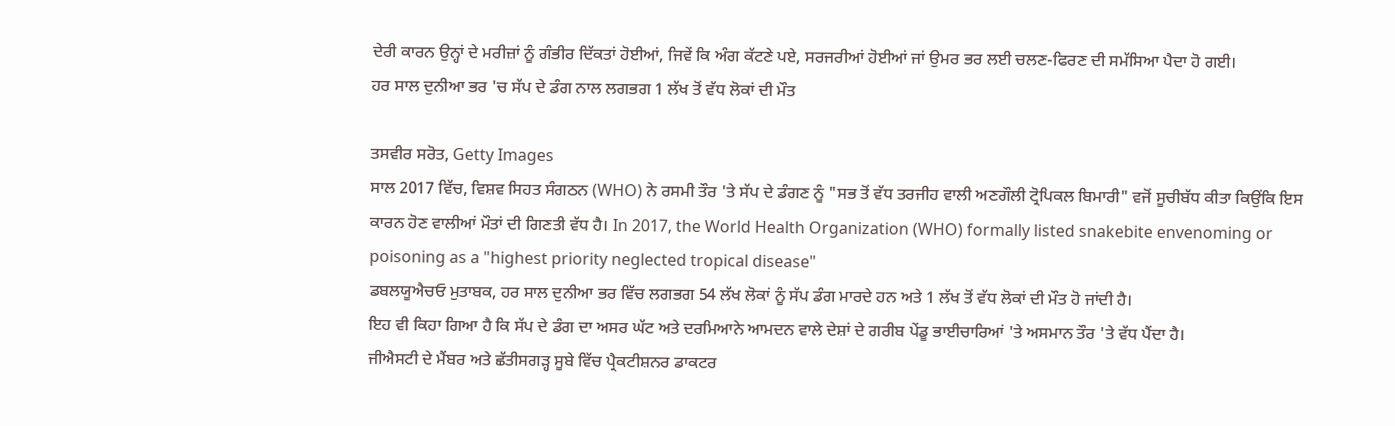ਦੇਰੀ ਕਾਰਨ ਉਨ੍ਹਾਂ ਦੇ ਮਰੀਜ਼ਾਂ ਨੂੰ ਗੰਭੀਰ ਦਿੱਕਤਾਂ ਹੋਈਆਂ, ਜਿਵੇਂ ਕਿ ਅੰਗ ਕੱਟਣੇ ਪਏ, ਸਰਜਰੀਆਂ ਹੋਈਆਂ ਜਾਂ ਉਮਰ ਭਰ ਲਈ ਚਲਣ-ਫਿਰਣ ਦੀ ਸਮੱਸਿਆ ਪੈਦਾ ਹੋ ਗਈ।
ਹਰ ਸਾਲ ਦੁਨੀਆ ਭਰ 'ਚ ਸੱਪ ਦੇ ਡੰਗ ਨਾਲ ਲਗਭਗ 1 ਲੱਖ ਤੋਂ ਵੱਧ ਲੋਕਾਂ ਦੀ ਮੌਤ

ਤਸਵੀਰ ਸਰੋਤ, Getty Images
ਸਾਲ 2017 ਵਿੱਚ, ਵਿਸ਼ਵ ਸਿਹਤ ਸੰਗਠਨ (WHO) ਨੇ ਰਸਮੀ ਤੌਰ 'ਤੇ ਸੱਪ ਦੇ ਡੰਗਣ ਨੂੰ "ਸਭ ਤੋਂ ਵੱਧ ਤਰਜੀਹ ਵਾਲੀ ਅਣਗੌਲੀ ਟ੍ਰੋਪਿਕਲ ਬਿਮਾਰੀ" ਵਜੋਂ ਸੂਚੀਬੱਧ ਕੀਤਾ ਕਿਉਂਕਿ ਇਸ ਕਾਰਨ ਹੋਣ ਵਾਲੀਆਂ ਮੌਤਾਂ ਦੀ ਗਿਣਤੀ ਵੱਧ ਹੈ। In 2017, the World Health Organization (WHO) formally listed snakebite envenoming or poisoning as a "highest priority neglected tropical disease"
ਡਬਲਯੂਐਚਓ ਮੁਤਾਬਕ, ਹਰ ਸਾਲ ਦੁਨੀਆ ਭਰ ਵਿੱਚ ਲਗਭਗ 54 ਲੱਖ ਲੋਕਾਂ ਨੂੰ ਸੱਪ ਡੰਗ ਮਾਰਦੇ ਹਨ ਅਤੇ 1 ਲੱਖ ਤੋਂ ਵੱਧ ਲੋਕਾਂ ਦੀ ਮੌਤ ਹੋ ਜਾਂਦੀ ਹੈ।
ਇਹ ਵੀ ਕਿਹਾ ਗਿਆ ਹੈ ਕਿ ਸੱਪ ਦੇ ਡੰਗ ਦਾ ਅਸਰ ਘੱਟ ਅਤੇ ਦਰਮਿਆਨੇ ਆਮਦਨ ਵਾਲੇ ਦੇਸ਼ਾਂ ਦੇ ਗਰੀਬ ਪੇਂਡੂ ਭਾਈਚਾਰਿਆਂ 'ਤੇ ਅਸਮਾਨ ਤੌਰ 'ਤੇ ਵੱਧ ਪੈਂਦਾ ਹੈ।
ਜੀਐਸਟੀ ਦੇ ਮੈਂਬਰ ਅਤੇ ਛੱਤੀਸਗੜ੍ਹ ਸੂਬੇ ਵਿੱਚ ਪ੍ਰੈਕਟੀਸ਼ਨਰ ਡਾਕਟਰ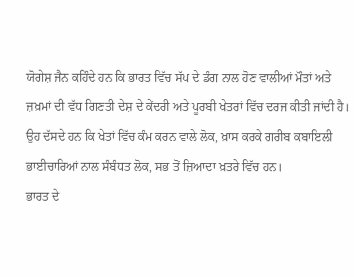ਯੋਗੇਸ਼ ਜੈਨ ਕਹਿੰਦੇ ਹਨ ਕਿ ਭਾਰਤ ਵਿੱਚ ਸੱਪ ਦੇ ਡੰਗ ਨਾਲ ਹੋਣ ਵਾਲੀਆਂ ਮੌਤਾਂ ਅਤੇ ਜ਼ਖ਼ਮਾਂ ਦੀ ਵੱਧ ਗਿਣਤੀ ਦੇਸ਼ ਦੇ ਕੇਂਦਰੀ ਅਤੇ ਪੂਰਬੀ ਖੇਤਰਾਂ ਵਿੱਚ ਦਰਜ ਕੀਤੀ ਜਾਂਦੀ ਹੈ।
ਉਹ ਦੱਸਦੇ ਹਨ ਕਿ ਖੇਤਾਂ ਵਿੱਚ ਕੰਮ ਕਰਨ ਵਾਲੇ ਲੋਕ, ਖ਼ਾਸ ਕਰਕੇ ਗਰੀਬ ਕਬਾਇਲੀ ਭਾਈਚਾਰਿਆਂ ਨਾਲ ਸੰਬੰਧਤ ਲੋਕ, ਸਭ ਤੋਂ ਜ਼ਿਆਦਾ ਖ਼ਤਰੇ ਵਿੱਚ ਹਨ।
ਭਾਰਤ ਦੇ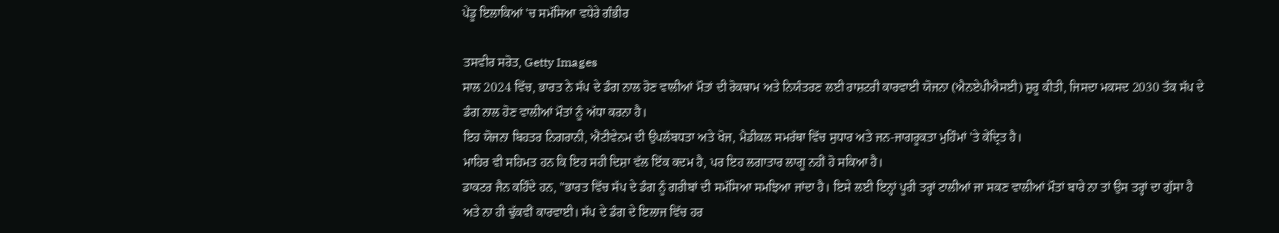ਪੇਂਡੂ ਇਲਾਕਿਆਂ 'ਚ ਸਮੱਸਿਆ ਵਧੇਰੇ ਗੰਭੀਰ

ਤਸਵੀਰ ਸਰੋਤ, Getty Images
ਸਾਲ 2024 ਵਿੱਚ, ਭਾਰਤ ਨੇ ਸੱਪ ਦੇ ਡੰਗ ਨਾਲ ਹੋਣ ਵਾਲੀਆਂ ਮੌਤਾਂ ਦੀ ਰੋਕਥਾਮ ਅਤੇ ਨਿਯੰਤਰਣ ਲਈ ਰਾਸ਼ਟਰੀ ਕਾਰਵਾਈ ਯੋਜਨਾ (ਐਨਏਪੀਐਸਈ) ਸ਼ੁਰੂ ਕੀਤੀ, ਜਿਸਦਾ ਮਕਸਦ 2030 ਤੱਕ ਸੱਪ ਦੇ ਡੰਗ ਨਾਲ ਹੋਣ ਵਾਲੀਆਂ ਮੌਤਾਂ ਨੂੰ ਅੱਧਾ ਕਰਨਾ ਹੈ।
ਇਹ ਯੋਜਨਾ ਬਿਹਤਰ ਨਿਗਰਾਨੀ, ਐਂਟੀਵੇਨਮ ਦੀ ਉਪਲੱਬਧਤਾ ਅਤੇ ਖੋਜ, ਮੈਡੀਕਲ ਸਮਰੱਥਾ ਵਿੱਚ ਸੁਧਾਰ ਅਤੇ ਜਨ-ਜਾਗਰੂਕਤਾ ਮੁਹਿੰਮਾਂ 'ਤੇ ਕੇਂਦ੍ਰਿਤ ਹੈ।
ਮਾਹਿਰ ਵੀ ਸਹਿਮਤ ਹਨ ਕਿ ਇਹ ਸਹੀ ਦਿਸ਼ਾ ਵੱਲ ਇੱਕ ਕਦਮ ਹੈ, ਪਰ ਇਹ ਲਗਾਤਾਰ ਲਾਗੂ ਨਹੀਂ ਹੋ ਸਕਿਆ ਹੈ।
ਡਾਕਟਰ ਜੈਨ ਕਹਿੰਦੇ ਹਨ, "ਭਾਰਤ ਵਿੱਚ ਸੱਪ ਦੇ ਡੰਗ ਨੂੰ ਗਰੀਬਾਂ ਦੀ ਸਮੱਸਿਆ ਸਮਝਿਆ ਜਾਂਦਾ ਹੈ। ਇਸੇ ਲਈ ਇਨ੍ਹਾਂ ਪੂਰੀ ਤਰ੍ਹਾਂ ਟਾਲੀਆਂ ਜਾ ਸਕਣ ਵਾਲੀਆਂ ਮੌਤਾਂ ਬਾਰੇ ਨਾ ਤਾਂ ਉਸ ਤਰ੍ਹਾਂ ਦਾ ਗੁੱਸਾ ਹੈ ਅਤੇ ਨਾ ਹੀ ਢੁੱਕਵੀਂ ਕਾਰਵਾਈ। ਸੱਪ ਦੇ ਡੰਗ ਦੇ ਇਲਾਜ ਵਿੱਚ ਹਰ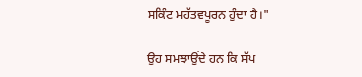ਸਕਿੰਟ ਮਹੱਤਵਪੂਰਨ ਹੁੰਦਾ ਹੈ।"

ਉਹ ਸਮਝਾਉਂਦੇ ਹਨ ਕਿ ਸੱਪ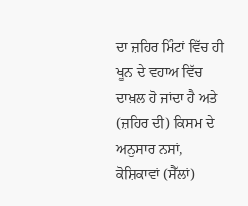ਦਾ ਜ਼ਹਿਰ ਮਿੰਟਾਂ ਵਿੱਚ ਹੀ ਖੂਨ ਦੇ ਵਹਾਅ ਵਿੱਚ ਦਾਖ਼ਲ ਹੋ ਜਾਂਦਾ ਹੈ ਅਤੇ (ਜ਼ਹਿਰ ਦੀ) ਕਿਸਮ ਦੇ ਅਨੁਸਾਰ ਨਸਾਂ, ਕੋਸ਼ਿਕਾਵਾਂ (ਸੈੱਲਾਂ)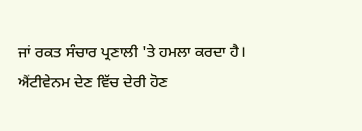ਜਾਂ ਰਕਤ ਸੰਚਾਰ ਪ੍ਰਣਾਲੀ 'ਤੇ ਹਮਲਾ ਕਰਦਾ ਹੈ। ਐਂਟੀਵੇਨਮ ਦੇਣ ਵਿੱਚ ਦੇਰੀ ਹੋਣ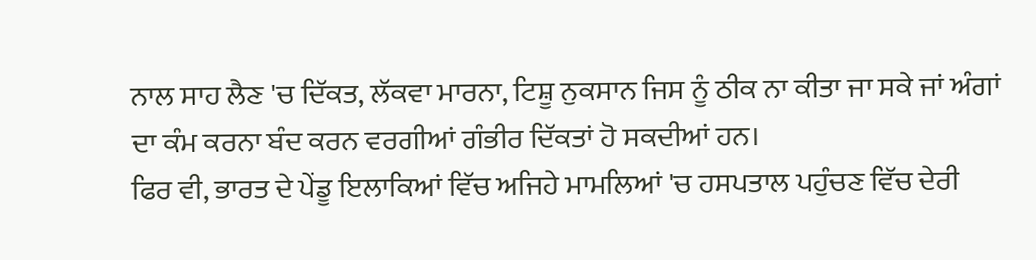ਨਾਲ ਸਾਹ ਲੈਣ 'ਚ ਦਿੱਕਤ, ਲੱਕਵਾ ਮਾਰਨਾ, ਟਿਸ਼ੂ ਨੁਕਸਾਨ ਜਿਸ ਨੂੰ ਠੀਕ ਨਾ ਕੀਤਾ ਜਾ ਸਕੇ ਜਾਂ ਅੰਗਾਂ ਦਾ ਕੰਮ ਕਰਨਾ ਬੰਦ ਕਰਨ ਵਰਗੀਆਂ ਗੰਭੀਰ ਦਿੱਕਤਾਂ ਹੋ ਸਕਦੀਆਂ ਹਨ।
ਫਿਰ ਵੀ, ਭਾਰਤ ਦੇ ਪੇਂਡੂ ਇਲਾਕਿਆਂ ਵਿੱਚ ਅਜਿਹੇ ਮਾਮਲਿਆਂ 'ਚ ਹਸਪਤਾਲ ਪਹੁੰਚਣ ਵਿੱਚ ਦੇਰੀ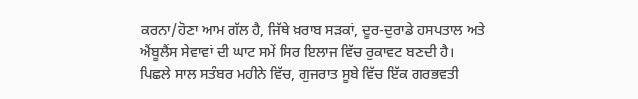ਕਰਨਾ/ਹੋਣਾ ਆਮ ਗੱਲ ਹੈ, ਜਿੱਥੇ ਖ਼ਰਾਬ ਸੜਕਾਂ, ਦੂਰ-ਦੁਰਾਡੇ ਹਸਪਤਾਲ ਅਤੇ ਐਂਬੂਲੈਂਸ ਸੇਵਾਵਾਂ ਦੀ ਘਾਟ ਸਮੇਂ ਸਿਰ ਇਲਾਜ ਵਿੱਚ ਰੁਕਾਵਟ ਬਣਦੀ ਹੈ।
ਪਿਛਲੇ ਸਾਲ ਸਤੰਬਰ ਮਹੀਨੇ ਵਿੱਚ, ਗੁਜਰਾਤ ਸੂਬੇ ਵਿੱਚ ਇੱਕ ਗਰਭਵਤੀ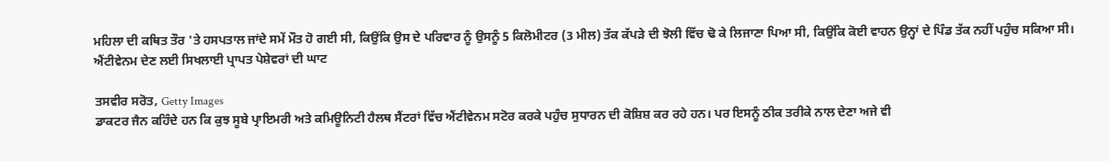ਮਹਿਲਾ ਦੀ ਕਥਿਤ ਤੌਰ 'ਤੇ ਹਸਪਤਾਲ ਜਾਂਦੇ ਸਮੇਂ ਮੌਤ ਹੋ ਗਈ ਸੀ, ਕਿਉਂਕਿ ਉਸ ਦੇ ਪਰਿਵਾਰ ਨੂੰ ਉਸਨੂੰ 5 ਕਿਲੋਮੀਟਰ (3 ਮੀਲ) ਤੱਕ ਕੱਪੜੇ ਦੀ ਝੋਲੀ ਵਿੱਚ ਢੋ ਕੇ ਲਿਜਾਣਾ ਪਿਆ ਸੀ, ਕਿਉਂਕਿ ਕੋਈ ਵਾਹਨ ਉਨ੍ਹਾਂ ਦੇ ਪਿੰਡ ਤੱਕ ਨਹੀਂ ਪਹੁੰਚ ਸਕਿਆ ਸੀ।
ਐਂਟੀਵੇਨਮ ਦੇਣ ਲਈ ਸਿਖਲਾਈ ਪ੍ਰਾਪਤ ਪੇਸ਼ੇਵਰਾਂ ਦੀ ਘਾਟ

ਤਸਵੀਰ ਸਰੋਤ, Getty Images
ਡਾਕਟਰ ਜੈਨ ਕਹਿੰਦੇ ਹਨ ਕਿ ਕੁਝ ਸੂਬੇ ਪ੍ਰਾਇਮਰੀ ਅਤੇ ਕਮਿਊਨਿਟੀ ਹੈਲਥ ਸੈਂਟਰਾਂ ਵਿੱਚ ਐਂਟੀਵੇਨਮ ਸਟੋਰ ਕਰਕੇ ਪਹੁੰਚ ਸੁਧਾਰਨ ਦੀ ਕੋਸ਼ਿਸ਼ ਕਰ ਰਹੇ ਹਨ। ਪਰ ਇਸਨੂੰ ਠੀਕ ਤਰੀਕੇ ਨਾਲ ਦੇਣਾ ਅਜੇ ਵੀ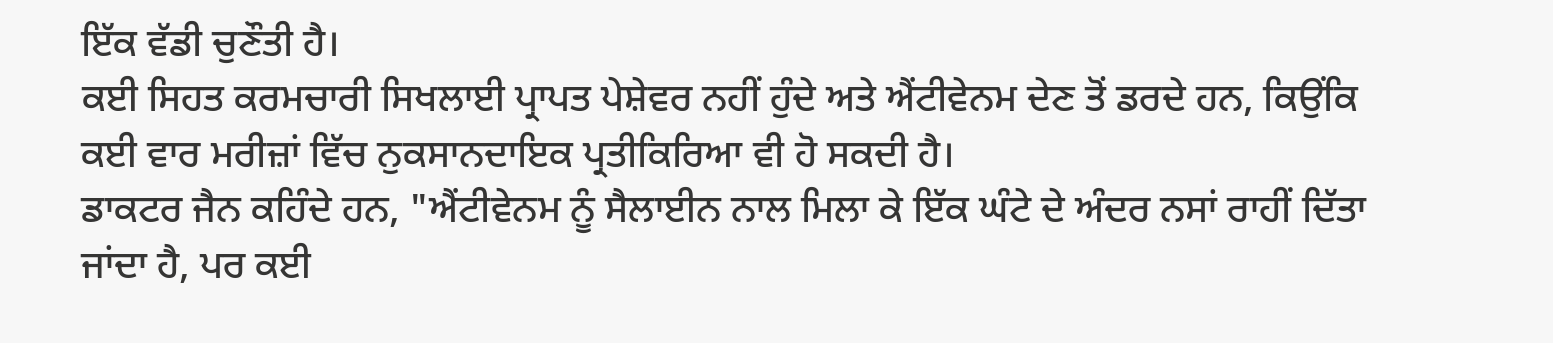ਇੱਕ ਵੱਡੀ ਚੁਣੌਤੀ ਹੈ।
ਕਈ ਸਿਹਤ ਕਰਮਚਾਰੀ ਸਿਖਲਾਈ ਪ੍ਰਾਪਤ ਪੇਸ਼ੇਵਰ ਨਹੀਂ ਹੁੰਦੇ ਅਤੇ ਐਂਟੀਵੇਨਮ ਦੇਣ ਤੋਂ ਡਰਦੇ ਹਨ, ਕਿਉਂਕਿ ਕਈ ਵਾਰ ਮਰੀਜ਼ਾਂ ਵਿੱਚ ਨੁਕਸਾਨਦਾਇਕ ਪ੍ਰਤੀਕਿਰਿਆ ਵੀ ਹੋ ਸਕਦੀ ਹੈ।
ਡਾਕਟਰ ਜੈਨ ਕਹਿੰਦੇ ਹਨ, "ਐਂਟੀਵੇਨਮ ਨੂੰ ਸੈਲਾਈਨ ਨਾਲ ਮਿਲਾ ਕੇ ਇੱਕ ਘੰਟੇ ਦੇ ਅੰਦਰ ਨਸਾਂ ਰਾਹੀਂ ਦਿੱਤਾ ਜਾਂਦਾ ਹੈ, ਪਰ ਕਈ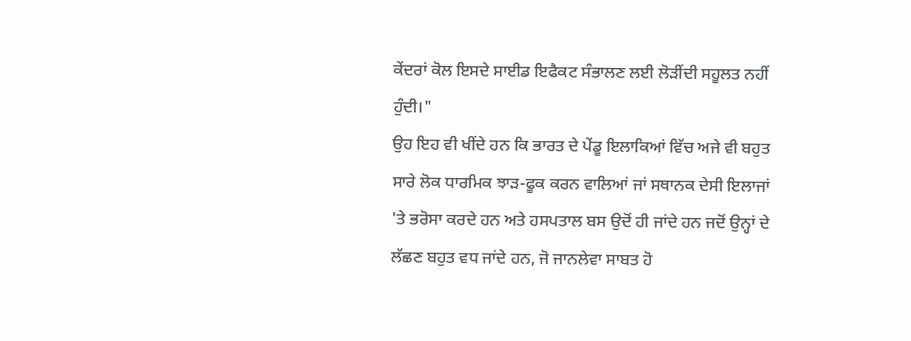ਕੇਂਦਰਾਂ ਕੋਲ ਇਸਦੇ ਸਾਈਡ ਇਫੈਕਟ ਸੰਭਾਲਣ ਲਈ ਲੋੜੀਂਦੀ ਸਹੂਲਤ ਨਹੀਂ ਹੁੰਦੀ।"
ਉਹ ਇਹ ਵੀ ਖੀਂਦੇ ਹਨ ਕਿ ਭਾਰਤ ਦੇ ਪੇਂਡੂ ਇਲਾਕਿਆਂ ਵਿੱਚ ਅਜੇ ਵੀ ਬਹੁਤ ਸਾਰੇ ਲੋਕ ਧਾਰਮਿਕ ਝਾੜ-ਫੂਕ ਕਰਨ ਵਾਲਿਆਂ ਜਾਂ ਸਥਾਨਕ ਦੇਸੀ ਇਲਾਜਾਂ 'ਤੇ ਭਰੋਸਾ ਕਰਦੇ ਹਨ ਅਤੇ ਹਸਪਤਾਲ ਬਸ ਉਦੋਂ ਹੀ ਜਾਂਦੇ ਹਨ ਜਦੋਂ ਉਨ੍ਹਾਂ ਦੇ ਲੱਛਣ ਬਹੁਤ ਵਧ ਜਾਂਦੇ ਹਨ, ਜੋ ਜਾਨਲੇਵਾ ਸਾਬਤ ਹੋ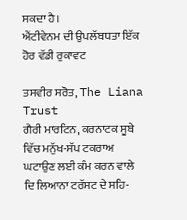ਸਕਦਾ ਹੈ।
ਐਂਟੀਵੇਨਮ ਦੀ ਉਪਲੱਬਧਤਾ ਇੱਕ ਹੋਰ ਵੱਡੀ ਰੁਕਾਵਟ

ਤਸਵੀਰ ਸਰੋਤ, The Liana Trust
ਗੈਰੀ ਮਾਰਟਿਨ, ਕਰਨਾਟਕ ਸੂਬੇ ਵਿੱਚ ਮਨੁੱਖ-ਸੱਪ ਟਕਰਾਅ ਘਟਾਉਣ ਲਈ ਕੰਮ ਕਰਨ ਵਾਲੇ ਦਿ ਲਿਆਨਾ ਟਰੱਸਟ ਦੇ ਸਹਿ-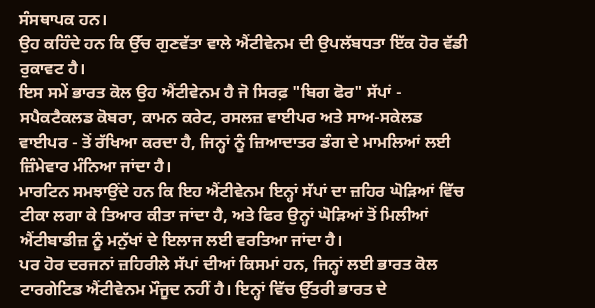ਸੰਸਥਾਪਕ ਹਨ।
ਉਹ ਕਹਿੰਦੇ ਹਨ ਕਿ ਉੱਚ ਗੁਣਵੱਤਾ ਵਾਲੇ ਐਂਟੀਵੇਨਮ ਦੀ ਉਪਲੱਬਧਤਾ ਇੱਕ ਹੋਰ ਵੱਡੀ ਰੁਕਾਵਟ ਹੈ।
ਇਸ ਸਮੇਂ ਭਾਰਤ ਕੋਲ ਉਹ ਐਂਟੀਵੇਨਮ ਹੈ ਜੋ ਸਿਰਫ਼ "ਬਿਗ ਫੋਰ" ਸੱਪਾਂ - ਸਪੈਕਟੈਕਲਡ ਕੋਬਰਾ, ਕਾਮਨ ਕਰੇਟ, ਰਸਲਜ਼ ਵਾਈਪਰ ਅਤੇ ਸਾਅ-ਸਕੇਲਡ ਵਾਈਪਰ - ਤੋਂ ਰੱਖਿਆ ਕਰਦਾ ਹੈ, ਜਿਨ੍ਹਾਂ ਨੂੰ ਜ਼ਿਆਦਾਤਰ ਡੰਗ ਦੇ ਮਾਮਲਿਆਂ ਲਈ ਜ਼ਿੰਮੇਵਾਰ ਮੰਨਿਆ ਜਾਂਦਾ ਹੈ।
ਮਾਰਟਿਨ ਸਮਝਾਉਂਦੇ ਹਨ ਕਿ ਇਹ ਐਂਟੀਵੇਨਮ ਇਨ੍ਹਾਂ ਸੱਪਾਂ ਦਾ ਜ਼ਹਿਰ ਘੋੜਿਆਂ ਵਿੱਚ ਟੀਕਾ ਲਗਾ ਕੇ ਤਿਆਰ ਕੀਤਾ ਜਾਂਦਾ ਹੈ, ਅਤੇ ਫਿਰ ਉਨ੍ਹਾਂ ਘੋੜਿਆਂ ਤੋਂ ਮਿਲੀਆਂ ਐਂਟੀਬਾਡੀਜ਼ ਨੂੰ ਮਨੁੱਖਾਂ ਦੇ ਇਲਾਜ ਲਈ ਵਰਤਿਆ ਜਾਂਦਾ ਹੈ।
ਪਰ ਹੋਰ ਦਰਜਨਾਂ ਜ਼ਹਿਰੀਲੇ ਸੱਪਾਂ ਦੀਆਂ ਕਿਸਮਾਂ ਹਨ, ਜਿਨ੍ਹਾਂ ਲਈ ਭਾਰਤ ਕੋਲ ਟਾਰਗੇਟਿਡ ਐਂਟੀਵੇਨਮ ਮੌਜੂਦ ਨਹੀਂ ਹੈ। ਇਨ੍ਹਾਂ ਵਿੱਚ ਉੱਤਰੀ ਭਾਰਤ ਦੇ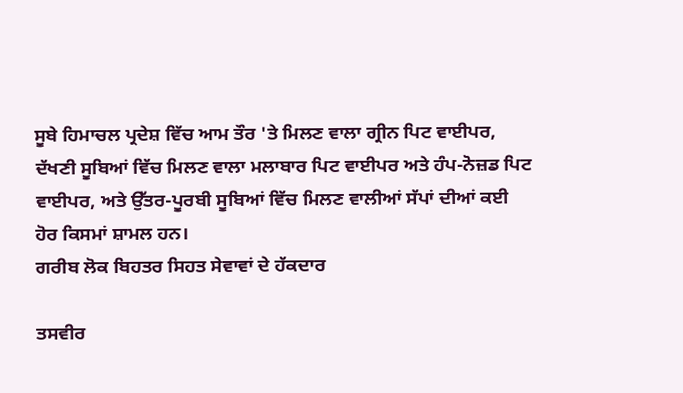ਸੂਬੇ ਹਿਮਾਚਲ ਪ੍ਰਦੇਸ਼ ਵਿੱਚ ਆਮ ਤੌਰ 'ਤੇ ਮਿਲਣ ਵਾਲਾ ਗ੍ਰੀਨ ਪਿਟ ਵਾਈਪਰ, ਦੱਖਣੀ ਸੂਬਿਆਂ ਵਿੱਚ ਮਿਲਣ ਵਾਲਾ ਮਲਾਬਾਰ ਪਿਟ ਵਾਈਪਰ ਅਤੇ ਹੰਪ-ਨੋਜ਼ਡ ਪਿਟ ਵਾਈਪਰ, ਅਤੇ ਉੱਤਰ-ਪੂਰਬੀ ਸੂਬਿਆਂ ਵਿੱਚ ਮਿਲਣ ਵਾਲੀਆਂ ਸੱਪਾਂ ਦੀਆਂ ਕਈ ਹੋਰ ਕਿਸਮਾਂ ਸ਼ਾਮਲ ਹਨ।
ਗਰੀਬ ਲੋਕ ਬਿਹਤਰ ਸਿਹਤ ਸੇਵਾਵਾਂ ਦੇ ਹੱਕਦਾਰ

ਤਸਵੀਰ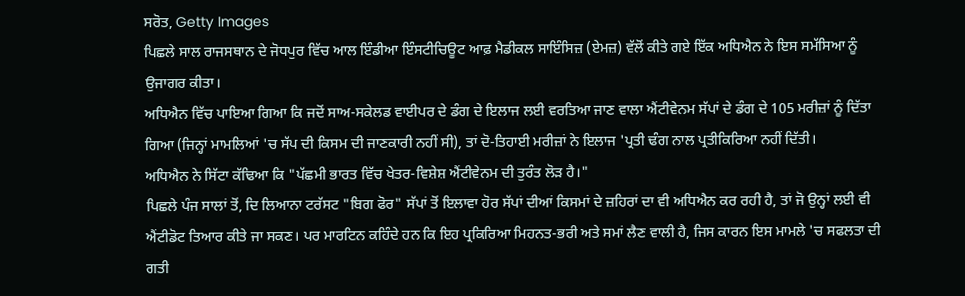ਸਰੋਤ, Getty Images
ਪਿਛਲੇ ਸਾਲ ਰਾਜਸਥਾਨ ਦੇ ਜੋਧਪੁਰ ਵਿੱਚ ਆਲ ਇੰਡੀਆ ਇੰਸਟੀਚਿਊਟ ਆਫ਼ ਮੈਡੀਕਲ ਸਾਇੰਸਿਜ਼ (ਏਮਜ਼) ਵੱਲੋਂ ਕੀਤੇ ਗਏ ਇੱਕ ਅਧਿਐਨ ਨੇ ਇਸ ਸਮੱਸਿਆ ਨੂੰ ਉਜਾਗਰ ਕੀਤਾ।
ਅਧਿਐਨ ਵਿੱਚ ਪਾਇਆ ਗਿਆ ਕਿ ਜਦੋਂ ਸਾਅ-ਸਕੇਲਡ ਵਾਈਪਰ ਦੇ ਡੰਗ ਦੇ ਇਲਾਜ ਲਈ ਵਰਤਿਆ ਜਾਣ ਵਾਲਾ ਐਂਟੀਵੇਨਮ ਸੱਪਾਂ ਦੇ ਡੰਗ ਦੇ 105 ਮਰੀਜ਼ਾਂ ਨੂੰ ਦਿੱਤਾ ਗਿਆ (ਜਿਨ੍ਹਾਂ ਮਾਮਲਿਆਂ 'ਚ ਸੱਪ ਦੀ ਕਿਸਮ ਦੀ ਜਾਣਕਾਰੀ ਨਹੀਂ ਸੀ), ਤਾਂ ਦੋ-ਤਿਹਾਈ ਮਰੀਜ਼ਾਂ ਨੇ ਇਲਾਜ 'ਪ੍ਰਤੀ ਢੰਗ ਨਾਲ ਪ੍ਰਤੀਕਿਰਿਆ ਨਹੀਂ ਦਿੱਤੀ।
ਅਧਿਐਨ ਨੇ ਸਿੱਟਾ ਕੱਢਿਆ ਕਿ "ਪੱਛਮੀ ਭਾਰਤ ਵਿੱਚ ਖੇਤਰ-ਵਿਸ਼ੇਸ਼ ਐਂਟੀਵੇਨਮ ਦੀ ਤੁਰੰਤ ਲੋੜ ਹੈ।"
ਪਿਛਲੇ ਪੰਜ ਸਾਲਾਂ ਤੋਂ, ਦਿ ਲਿਆਨਾ ਟਰੱਸਟ "ਬਿਗ ਫੋਰ" ਸੱਪਾਂ ਤੋਂ ਇਲਾਵਾ ਹੋਰ ਸੱਪਾਂ ਦੀਆਂ ਕਿਸਮਾਂ ਦੇ ਜ਼ਹਿਰਾਂ ਦਾ ਵੀ ਅਧਿਐਨ ਕਰ ਰਹੀ ਹੈ, ਤਾਂ ਜੋ ਉਨ੍ਹਾਂ ਲਈ ਵੀ ਐਂਟੀਡੋਟ ਤਿਆਰ ਕੀਤੇ ਜਾ ਸਕਣ। ਪਰ ਮਾਰਟਿਨ ਕਹਿੰਦੇ ਹਨ ਕਿ ਇਹ ਪ੍ਰਕਿਰਿਆ ਮਿਹਨਤ-ਭਰੀ ਅਤੇ ਸਮਾਂ ਲੈਣ ਵਾਲੀ ਹੈ, ਜਿਸ ਕਾਰਨ ਇਸ ਮਾਮਲੇ 'ਚ ਸਫਲਤਾ ਦੀ ਗਤੀ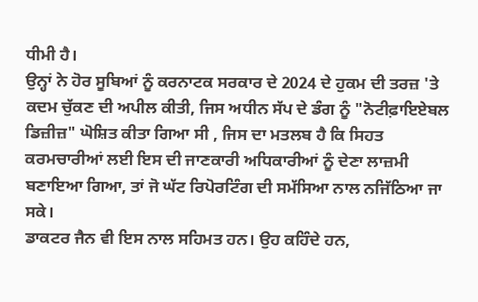ਧੀਮੀ ਹੈ।
ਉਨ੍ਹਾਂ ਨੇ ਹੋਰ ਸੂਬਿਆਂ ਨੂੰ ਕਰਨਾਟਕ ਸਰਕਾਰ ਦੇ 2024 ਦੇ ਹੁਕਮ ਦੀ ਤਰਜ਼ 'ਤੇ ਕਦਮ ਚੁੱਕਣ ਦੀ ਅਪੀਲ ਕੀਤੀ, ਜਿਸ ਅਧੀਨ ਸੱਪ ਦੇ ਡੰਗ ਨੂੰ "ਨੋਟੀਫ਼ਾਇਏਬਲ ਡਿਜ਼ੀਜ਼" ਘੋਸ਼ਿਤ ਕੀਤਾ ਗਿਆ ਸੀ , ਜਿਸ ਦਾ ਮਤਲਬ ਹੈ ਕਿ ਸਿਹਤ ਕਰਮਚਾਰੀਆਂ ਲਈ ਇਸ ਦੀ ਜਾਣਕਾਰੀ ਅਧਿਕਾਰੀਆਂ ਨੂੰ ਦੇਣਾ ਲਾਜ਼ਮੀ ਬਣਾਇਆ ਗਿਆ, ਤਾਂ ਜੋ ਘੱਟ ਰਿਪੋਰਟਿੰਗ ਦੀ ਸਮੱਸਿਆ ਨਾਲ ਨਜਿੱਠਿਆ ਜਾ ਸਕੇ।
ਡਾਕਟਰ ਜੈਨ ਵੀ ਇਸ ਨਾਲ ਸਹਿਮਤ ਹਨ। ਉਹ ਕਹਿੰਦੇ ਹਨ,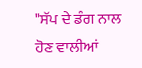"ਸੱਪ ਦੇ ਡੰਗ ਨਾਲ ਹੋਣ ਵਾਲੀਆਂ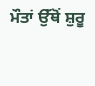ਮੌਤਾਂ ਉੱਥੋਂ ਸ਼ੁਰੂ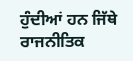ਹੁੰਦੀਆਂ ਹਨ ਜਿੱਥੇ ਰਾਜਨੀਤਿਕ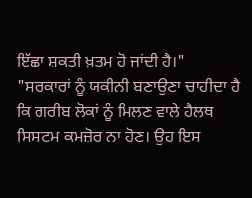ਇੱਛਾ ਸ਼ਕਤੀ ਖ਼ਤਮ ਹੋ ਜਾਂਦੀ ਹੈ।"
"ਸਰਕਾਰਾਂ ਨੂੰ ਯਕੀਨੀ ਬਣਾਉਣਾ ਚਾਹੀਦਾ ਹੈ ਕਿ ਗਰੀਬ ਲੋਕਾਂ ਨੂੰ ਮਿਲਣ ਵਾਲੇ ਹੈਲਥ ਸਿਸਟਮ ਕਮਜ਼ੋਰ ਨਾ ਹੋਣ। ਉਹ ਇਸ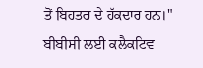ਤੋਂ ਬਿਹਤਰ ਦੇ ਹੱਕਦਾਰ ਹਨ।"
ਬੀਬੀਸੀ ਲਈ ਕਲੈਕਟਿਵ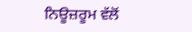ਨਿਊਜ਼ਰੂਮ ਵੱਲੋਂ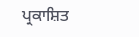ਪ੍ਰਕਾਸ਼ਿਤ